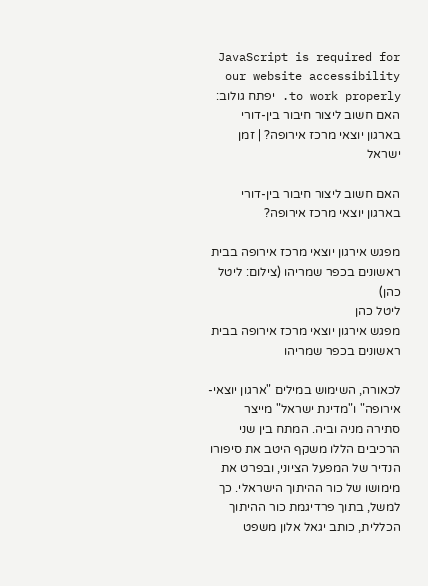JavaScript is required for our website accessibility to work properly. יפתח גולוב: האם חשוב ליצור חיבור בין-דורי בארגון יוצאי מרכז אירופה? | זמן ישראל

האם חשוב ליצור חיבור בין-דורי בארגון יוצאי מרכז אירופה?

מפגש אירגון יוצאי מרכז אירופה בבית ראשונים בכפר שמריהו (צילום: ליטל כהן)
ליטל כהן
מפגש אירגון יוצאי מרכז אירופה בבית ראשונים בכפר שמריהו

לכאורה, השימוש במילים "ארגון יוצאי-אירופה" ו"מדינת ישראל" מייצר סתירה מניה וביה. המתח בין שני הרכיבים הללו משקף היטב את סיפורו הנדיר של המפעל הציוני, ובפרט את מימושו של כור ההיתוך הישראלי. כך למשל, בתוך פרדיגמת כור ההיתוך הכללית, כותב יגאל אלון משפט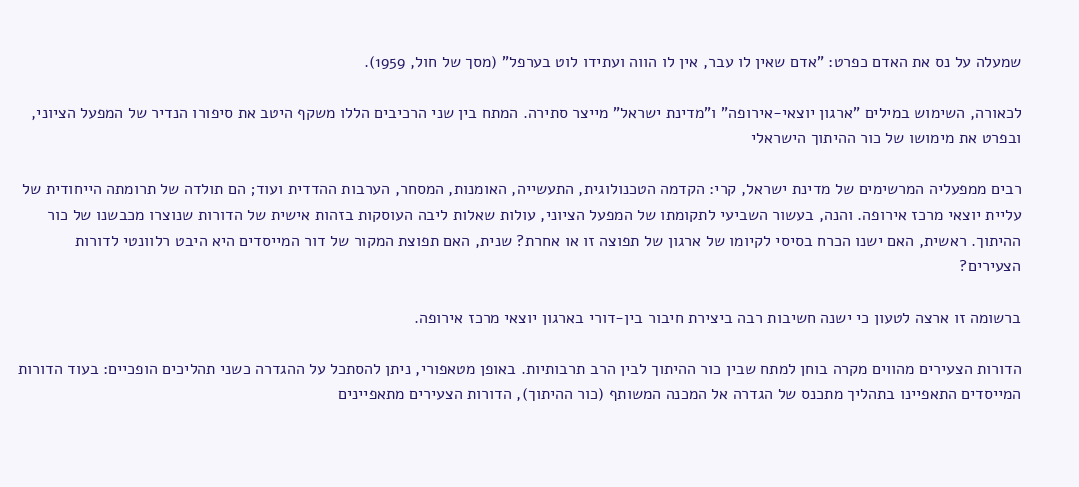שמעלה על נס את האדם כפרט: "אדם שאין לו עבר, אין לו הווה ועתידו לוט בערפל" (מסך של חול, 1959).

לכאורה, השימוש במילים "ארגון יוצאי-אירופה" ו"מדינת ישראל" מייצר סתירה. המתח בין שני הרכיבים הללו משקף היטב את סיפורו הנדיר של המפעל הציוני, ובפרט את מימושו של כור ההיתוך הישראלי

רבים ממפעליה המרשימים של מדינת ישראל, קרי: הקדמה הטכנולוגית, התעשייה, האומנות, המסחר, הערבות ההדדית ועוד; הם תולדה של תרומתה הייחודית של עליית יוצאי מרכז אירופה. והנה, בעשור השביעי לתקומתו של המפעל הציוני, עולות שאלות ליבה העוסקות בזהות אישית של הדורות שנוצרו מכבשנו של כור ההיתוך. ראשית, האם ישנו הכרח בסיסי לקיומו של ארגון של תפוצה זו או אחרת? שנית, האם תפוצת המקור של דור המייסדים היא היבט רלוונטי לדורות הצעירים?

ברשומה זו ארצה לטעון כי ישנה חשיבות רבה ביצירת חיבור בין-דורי בארגון יוצאי מרכז אירופה.

הדורות הצעירים מהווים מקרה בוחן למתח שבין כור ההיתוך לבין הרב תרבותיות. באופן מטאפורי, ניתן להסתכל על ההגדרה כשני תהליכים הופכיים: בעוד הדורות המייסדים התאפיינו בתהליך מתכנס של הגדרה אל המכנה המשותף (כור ההיתוך), הדורות הצעירים מתאפיינים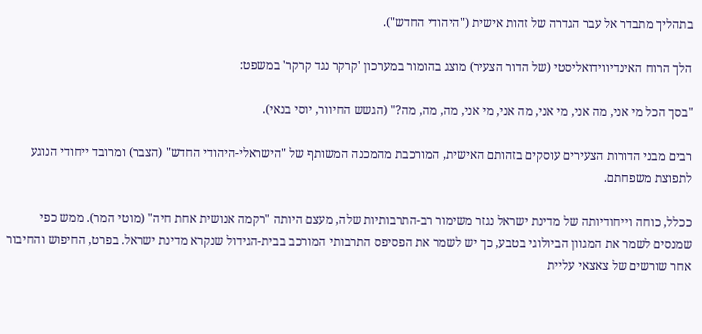בתהליך מתבדר אל עבר הגדרה של זהות אישית ("היהודי החדש").

הלך הרוח האינדיווידואליסטי (של הדור הצעיר) מוצג בהומור במערכון 'קרקר נגד קרקר' במשפט:

"בסך הכל מי אני, מה אני, מי אני, מה אני, מי אני, מה, מה, מה?" (הגשש החיוור, יוסי בנאי).

רבים מבני הדורות הצעירים עוסקים בזהותם האישית, המורכבת מהמכנה המשותף של "הישראלי-היהודי החדש" (הצבר) ומרובד ייחודי הנוגע לתפוצת משפחתם.

ככלל, כוחה וייחודיותה של מדינת ישראל נגזר משימור רב-התרבותיות שלה, מעצם היותה "רקמה אנושית אחת חיה" (מוטי המר). ממש כפי שמנסים לשמר את המגוון הביולוגי בטבע, כך יש לשמר את הפסיפס התרבותי המורכב בבית-הגידול שנקרא מדינת ישראל. בפרט, החיפוש והחיבור אחר שורשים של צאצאי עליית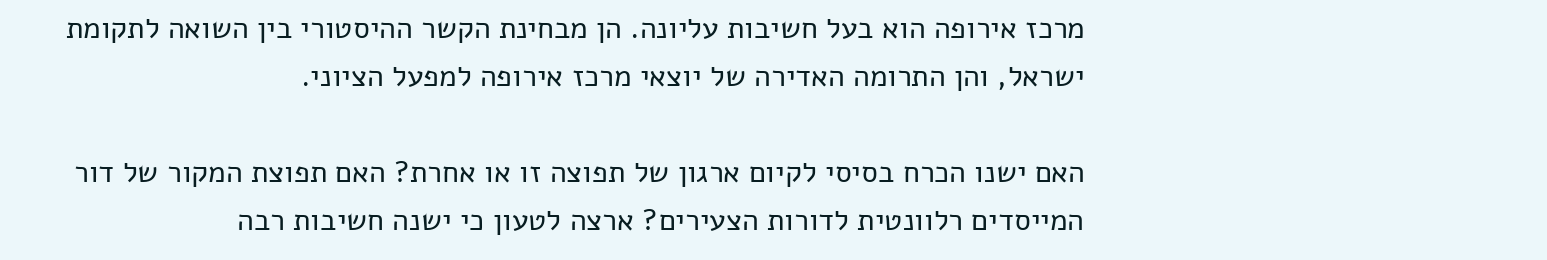מרכז אירופה הוא בעל חשיבות עליונה. הן מבחינת הקשר ההיסטורי בין השואה לתקומת ישראל, והן התרומה האדירה של יוצאי מרכז אירופה למפעל הציוני.

האם ישנו הכרח בסיסי לקיום ארגון של תפוצה זו או אחרת? האם תפוצת המקור של דור המייסדים רלוונטית לדורות הצעירים? ארצה לטעון כי ישנה חשיבות רבה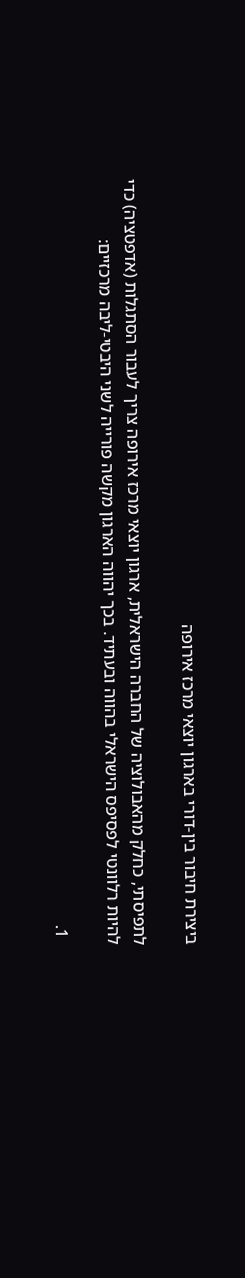ביצירת חיבור בין-דורי בארגון יוצאי מרכז אירופה

לתפיסתי, כחלק מהאבולוציה של החברה הישראלית, ארגון יוצאי מרכז אירופה צריך לעבור הסתגלות (אדפטציה) כדי להיות רלוונטי לפסיפס הישראלי בהווה ובעתיד. בכך יהווה הארגון מקשה פורייה לשני היבטי-ליבה מרכזיים:

  1.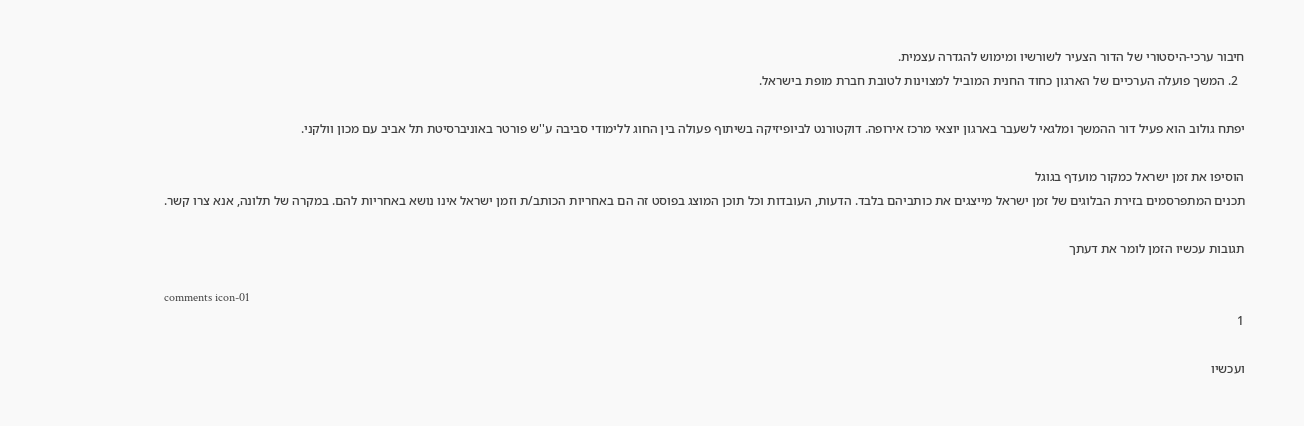חיבור ערכי-היסטורי של הדור הצעיר לשורשיו ומימוש להגדרה עצמית.
  2. המשך פועלה הערכיים של הארגון כחוד החנית המוביל למצוינות לטובת חברת מופת בישראל.

יפתח גולוב הוא פעיל דור ההמשך ומלגאי לשעבר בארגון יוצאי מרכז אירופה. דוקטורנט לביופיזיקה בשיתוף פעולה בין החוג ללימודי סביבה ע''ש פורטר באוניברסיטת תל אביב עם מכון וולקני.

הוסיפו את זמן ישראל כמקור מועדף בגוגל
תכנים המתפרסמים בזירת הבלוגים של זמן ישראל מייצגים את כותביהם בלבד. הדעות, העובדות וכל תוכן המוצג בפוסט זה הם באחריות הכותב/ת וזמן ישראל אינו נושא באחריות להם. במקרה של תלונה, אנא צרו קשר.

תגובות עכשיו הזמן לומר את דעתך

comments icon-01
1

ועכשיו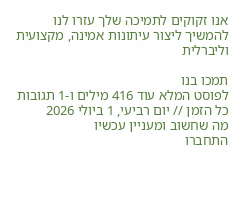אנו זקוקים לתמיכה שלך עזרו לנו להמשיך ליצור עיתונות אמינה, מקצועית וליברלית

תמכו בנו
לפוסט המלא עוד 416 מילים ו-1 תגובות
כל הזמן // יום רביעי, 1 ביולי 2026
מה שחשוב ומעניין עכשיו
התחברו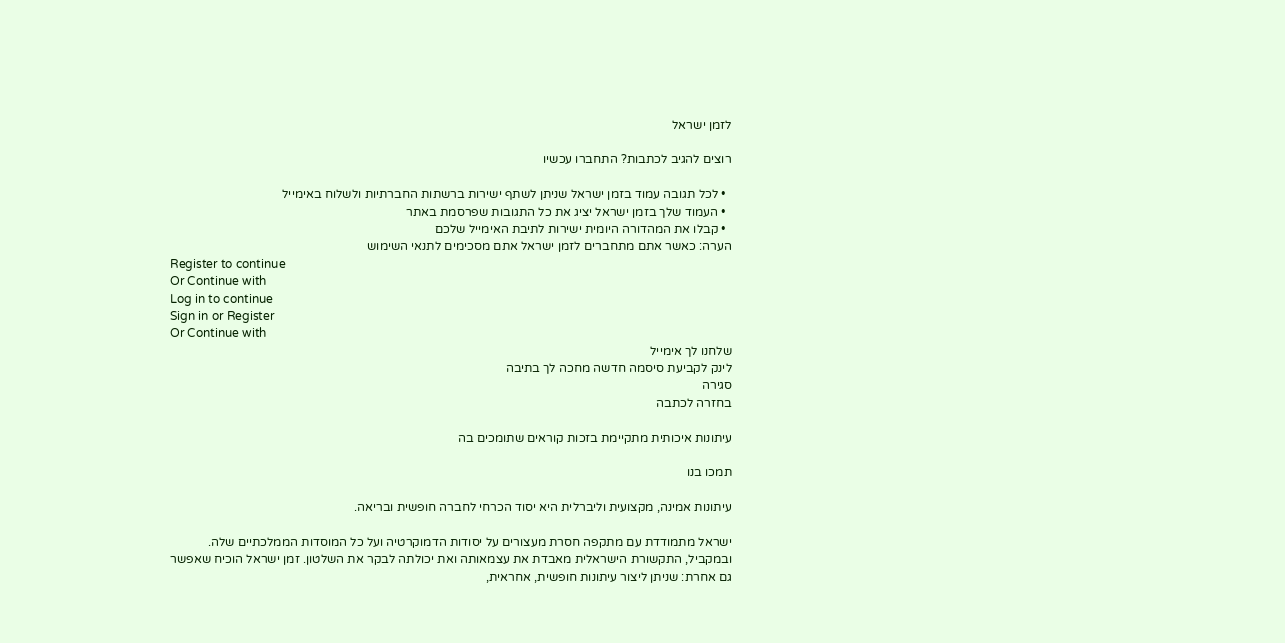לזמן ישראל

רוצים להגיב לכתבות? התחברו עכשיו

  • לכל תגובה עמוד בזמן ישראל שניתן לשתף ישירות ברשתות החברתיות ולשלוח באימייל
  • העמוד שלך בזמן ישראל יציג את כל התגובות שפרסמת באתר
  • קבלו את המהדורה היומית ישירות לתיבת האימייל שלכם
הערה: כאשר אתם מתחברים לזמן ישראל אתם מסכימים לתנאי השימוש
Register to continue
Or Continue with
Log in to continue
Sign in or Register
Or Continue with
שלחנו לך אימייל
לינק לקביעת סיסמה חדשה מחכה לך בתיבה
סגירה
בחזרה לכתבה

עיתונות איכותית מתקיימת בזכות קוראים שתומכים בה

תמכו בנו

עיתונות אמינה, מקצועית וליברלית היא יסוד הכרחי לחברה חופשית ובריאה.

ישראל מתמודדת עם מתקפה חסרת מעצורים על יסודות הדמוקרטיה ועל כל המוסדות הממלכתיים שלה. ובמקביל, התקשורת הישראלית מאבדת את עצמאותה ואת יכולתה לבקר את השלטון. זמן ישראל הוכיח שאפשר גם אחרת: שניתן ליצור עיתונות חופשית, אחראית,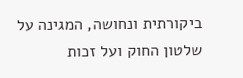ביקורתית ונחושה, המגינה על שלטון החוק ועל זכות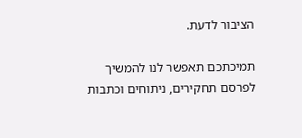הציבור לדעת.

תמיכתכם תאפשר לנו להמשיך לפרסם תחקירים, ניתוחים וכתבות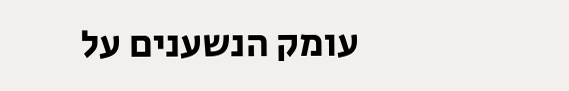עומק הנשענים על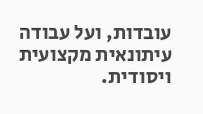עובדות, ועל עבודה עיתונאית מקצועית ויסודית.